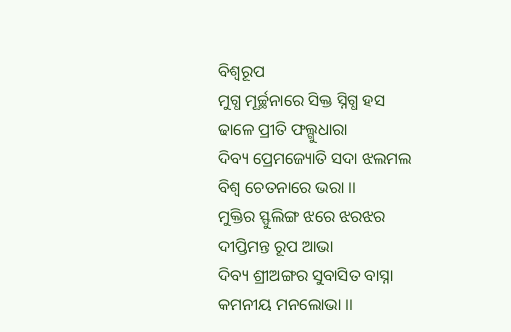ବିଶ୍ବରୂପ
ମୁଗ୍ଧ ମୂର୍ଚ୍ଛନାରେ ସିକ୍ତ ସ୍ନିଗ୍ଧ ହସ
ଢାଳେ ପ୍ରୀତି ଫଲ୍ଗୁଧାରା
ଦିବ୍ୟ ପ୍ରେମଜ୍ୟୋତି ସଦା ଝଲମଲ
ବିଶ୍ବ ଚେତନାରେ ଭରା ।।
ମୁକ୍ତିର ସ୍ଫୁଲିଙ୍ଗ ଝରେ ଝରଝର
ଦୀପ୍ତିମନ୍ତ ରୂପ ଆଭା
ଦିବ୍ୟ ଶ୍ରୀଅଙ୍ଗର ସୁବାସିତ ବାସ୍ନା
କମନୀୟ ମନଲୋଭା ।।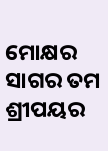ମୋକ୍ଷର ସାଗର ତମ ଶ୍ରୀପୟର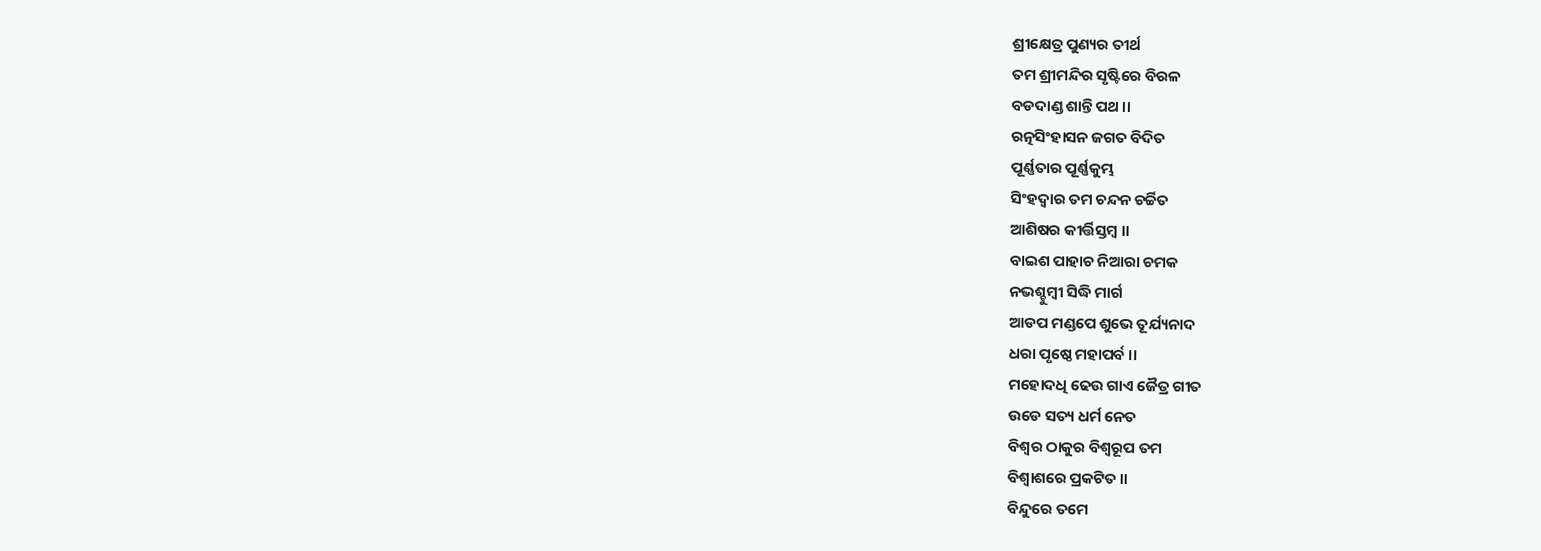ଶ୍ରୀକ୍ଷେତ୍ର ପୁଣ୍ୟର ତୀର୍ଥ
ତମ ଶ୍ରୀମନ୍ଦିର ସୃଷ୍ଟିରେ ବିରଳ
ବଡଦାଣ୍ଡ ଶାନ୍ତି ପଥ ।।
ରତ୍ନସିଂହାସନ ଜଗତ ବିଦିତ
ପୂର୍ଣ୍ଣତାର ପୂର୍ଣ୍ଣକୁମ୍ଭ
ସିଂହଦ୍ବାର ତମ ଚନ୍ଦନ ଚର୍ଚ୍ଚିତ
ଆଶିଷର କୀର୍ତ୍ତିସ୍ତମ୍ବ ।।
ବାଇଶ ପାହାଚ ନିଆରା ଚମକ
ନଭଶ୍ଚୁମ୍ବୀ ସିଦ୍ଧି ମାର୍ଗ
ଆଡପ ମଣ୍ଡପେ ଶୁଭେ ତୂର୍ଯ୍ୟନାଦ
ଧରା ପୃଷ୍ଠେ ମହାପର୍ବ ।।
ମହୋଦଧି ଢେଉ ଗାଏ ଜୈତ୍ର ଗୀତ
ଉଡେ ସତ୍ୟ ଧର୍ମ ନେତ
ବିଶ୍ବର ଠାକୁର ବିଶ୍ବରୂପ ତମ
ବିଶ୍ବାଶରେ ପ୍ରକଟିତ ।।
ବିନ୍ଦୁରେ ତମେ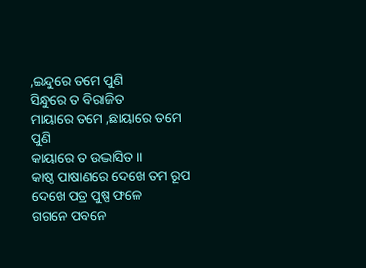,ଇନ୍ଦୁରେ ତମେ ପୁଣି
ସିନ୍ଧୁରେ ତ ବିରାଜିତ
ମାୟାରେ ତମେ ,ଛାୟାରେ ତମେ ପୁଣି
କାୟାରେ ତ ଉଦ୍ଭାସିତ ।।
କାଷ୍ଠ ପାଷାଣରେ ଦେଖେ ତମ ରୂପ
ଦେଖେ ପତ୍ର ପୁଷ୍ପ ଫଳେ
ଗଗନେ ପବନେ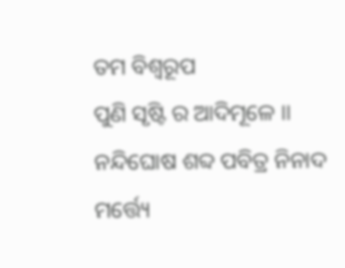ତମ ବିଶ୍ଵରୂପ
ପୁଣି ସୃଷ୍ଟି ର ଆଦିମୂଳେ ।।
ନନ୍ଦିଘୋଷ ଶବ୍ଦ ପବିତ୍ର ନିନାଦ
ମର୍ତ୍ତ୍ୟେ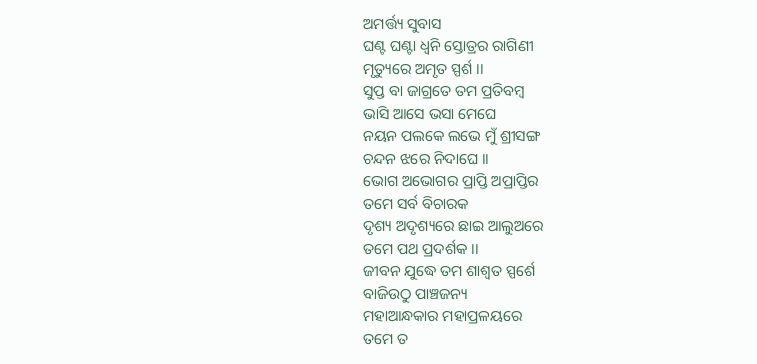ଅମର୍ତ୍ତ୍ୟ ସୁବାସ
ଘଣ୍ଟ ଘଣ୍ଟା ଧ୍ବନି ସ୍ତୋତ୍ରର ରାଗିଣୀ
ମୃତ୍ୟୁରେ ଅମୃତ ସ୍ପର୍ଶ ।।
ସୁପ୍ତ ବା ଜାଗ୍ରତେ ତମ ପ୍ରତିବମ୍ବ
ଭାସି ଆସେ ଭସା ମେଘେ
ନୟନ ପଲକେ ଲଭେ ମୁଁ ଶ୍ରୀସଙ୍ଗ
ଚନ୍ଦନ ଝରେ ନିଦାଘେ ।।
ଭୋଗ ଅଭୋଗର ପ୍ରାପ୍ତି ଅପ୍ରାପ୍ତିର
ତମେ ସର୍ବ ବିଚାରକ
ଦୃଶ୍ୟ ଅଦୃଶ୍ୟରେ ଛାଇ ଆଲୁଅରେ
ତମେ ପଥ ପ୍ରଦର୍ଶକ ।।
ଜୀବନ ଯୁଦ୍ଧେ ତମ ଶାଶ୍ବତ ସ୍ପର୍ଶେ
ବାଜିଉଠୁ ପାଞ୍ଚଜନ୍ୟ
ମହାଆନ୍ଧକାର ମହାପ୍ରଳୟରେ
ତମେ ତ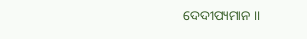ଦେଦୀପ୍ୟମାନ ।।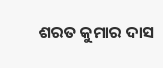ଶରତ କୁମାର ଦାସ